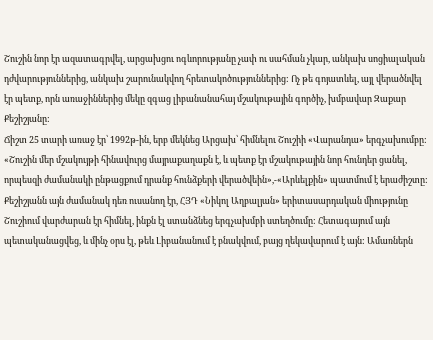Շուշին նոր էր ազատագրվել, արցախցու ոգևորությանը չափ ու սահման չկար, անկախ սոցիալական դժվարություններից, անկախ շարունակվող հրետակոծություններից: Ոչ թե գոյատևել, այլ վերածնվել էր պետք, որն առաջիններից մեկը զգաց լիբանանահայ մշակութային գործիչ, խմբավար Զաքար Քեշիշյանը:
Ճիշտ 25 տարի առաջ էր՝ 1992թ-ին, երբ մեկնեց Արցախ՝ հիմնելու Շուշիի «Վարանդա» երգչախումբը: «Շուշին մեր մշակույթի հինավուրց մայրաքաղաքն է, և պետք էր մշակութային նոր հունդեր ցանել, որպեսզի ժամանակի ընթացքում դրանք հունձքերի վերածվեին»,-«Արևելքին» պատմում է երաժիշտը:
Քեշիշյանն այն ժամանակ դեռ ուսանող էր, ՀՅԴ «Նիկոլ Աղբալյան» երիտասարդական միությունը Շուշիում վարժարան էր հիմնել, ինքն էլ ստանձնեց երգչախմբի ստեղծումը: Հետագայում այն պետականացվեց, և մինչ օրս էլ, թեև Լիբանանում է բնակվում, բայց ղեկավարում է այն: Ամառներն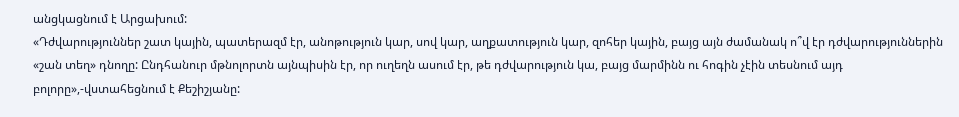անցկացնում է Արցախում:
«Դժվարություններ շատ կային, պատերազմ էր, անոթություն կար, սով կար, աղքատություն կար, զոհեր կային, բայց այն ժամանակ ո՞վ էր դժվարություններին «շան տեղ» դնողը: Ընդհանուր մթնոլորտն այնպիսին էր, որ ուղեղն ասում էր, թե դժվարություն կա, բայց մարմինն ու հոգին չէին տեսնում այդ բոլորը»,-վստահեցնում է Քեշիշյանը: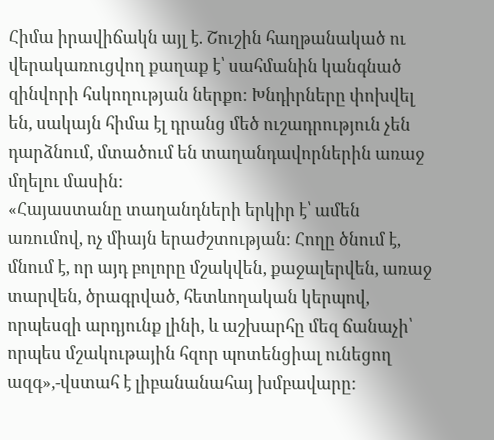Հիմա իրավիճակն այլ է. Շուշին հաղթանակած ու վերակառուցվող քաղաք է՝ սահմանին կանգնած զինվորի հսկողության ներքո: Խնդիրները փոխվել են, սակայն հիմա էլ դրանց մեծ ուշադրություն չեն դարձնում, մտածում են տաղանդավորներին առաջ մղելու մասին:
«Հայաստանը տաղանդների երկիր է՝ ամեն առումով, ոչ միայն երաժշտության: Հողը ծնում է, մնում է, որ այդ բոլորը մշակվեն, քաջալերվեն, առաջ տարվեն, ծրագրված, հետևողական կերպով, որպեսզի արդյունք լինի, և աշխարհը մեզ ճանաչի՝ որպես մշակութային հզոր պոտենցիալ ունեցող ազգ»,-վստահ է լիբանանահայ խմբավարը: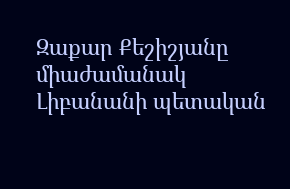Զաքար Քեշիշյանը միաժամանակ Լիբանանի պետական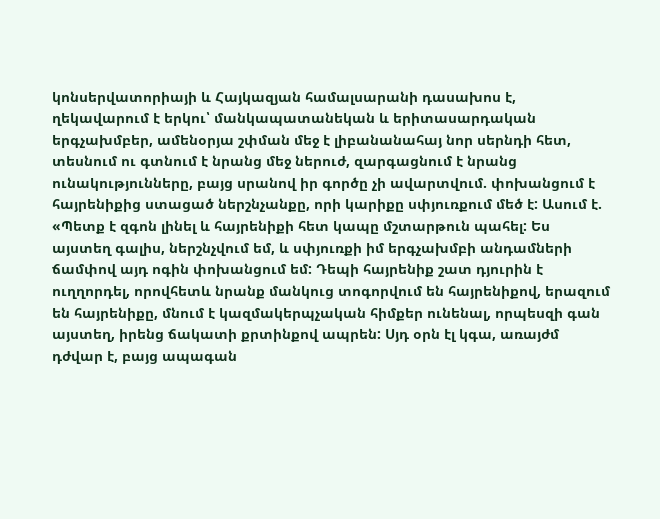կոնսերվատորիայի և Հայկազյան համալսարանի դասախոս է, ղեկավարում է երկու՝ մանկապատանեկան և երիտասարդական երգչախմբեր, ամենօրյա շփման մեջ է լիբանանահայ նոր սերնդի հետ, տեսնում ու գտնում է նրանց մեջ ներուժ, զարգացնում է նրանց ունակությունները, բայց սրանով իր գործը չի ավարտվում. փոխանցում է հայրենիքից ստացած ներշնչանքը, որի կարիքը սփյուռքում մեծ է: Ասում է. «Պետք է զգոն լինել և հայրենիքի հետ կապը մշտարթուն պահել: Ես այստեղ գալիս, ներշնչվում եմ, և սփյուռքի իմ երգչախմբի անդամների ճամփով այդ ոգին փոխանցում եմ: Դեպի հայրենիք շատ դյուրին է ուղղորդել, որովհետև նրանք մանկուց տոգորվում են հայրենիքով, երազում են հայրենիքը, մնում է կազմակերպչական հիմքեր ունենալ, որպեսզի գան այստեղ, իրենց ճակատի քրտինքով ապրեն: Սյդ օրն էլ կգա, առայժմ դժվար է, բայց ապագան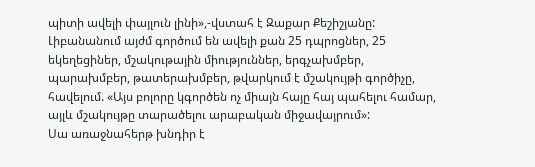պիտի ավելի փայլուն լինի»,-վստահ է Զաքար Քեշիշյանը:
Լիբանանում այժմ գործում են ավելի քան 25 դպրոցներ, 25 եկեղեցիներ, մշակութային միություններ, երգչախմբեր, պարախմբեր, թատերախմբեր, թվարկում է մշակույթի գործիչը, հավելում. «Այս բոլորը կգործեն ոչ միայն հայը հայ պահելու համար, այլև մշակույթը տարածելու արաբական միջավայրում»:
Սա առաջնահերթ խնդիր է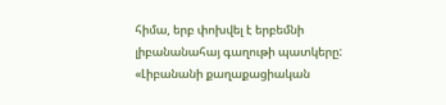հիմա, երբ փոխվել է երբեմնի լիբանանահայ գաղութի պատկերը: «Լիբանանի քաղաքացիական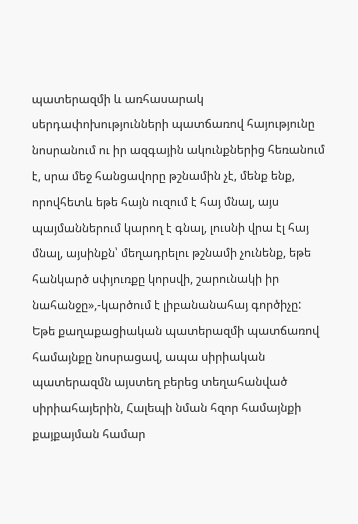պատերազմի և առհասարակ սերդափոխությունների պատճառով հայությունը նոսրանում ու իր ազգային ակունքներից հեռանում է, սրա մեջ հանցավորը թշնամին չէ, մենք ենք, որովհետև եթե հայն ուզում է հայ մնալ, այս պայմաններում կարող է գնալ, լուսնի վրա էլ հայ մնալ, այսինքն՝ մեղադրելու թշնամի չունենք, եթե հանկարծ սփյուռքը կորսվի, շարունակի իր նահանջը»,-կարծում է լիբանանահայ գործիչը:
Եթե քաղաքացիական պատերազմի պատճառով համայնքը նոսրացավ, ապա սիրիական պատերազմն այստեղ բերեց տեղահանված սիրիահայերին, Հալեպի նման հզոր համայնքի քայքայման համար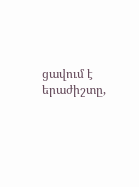ցավում է երաժիշտը,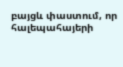բայցև փաստում, որ հալեպահայերի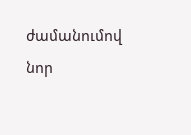ժամանումով նոր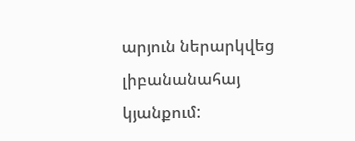արյուն ներարկվեց լիբանանահայ կյանքում: